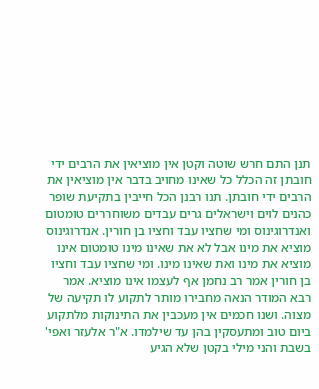תנן התם חרש שוטה וקטן אין מוציאין את הרבים ידי חובתן זה הכלל כל שאינו מחויב בדבר אין מוציאין את הרבים ידי חובתן. תנו רבנן הכל חייבין בתקיעת שופר כהנים לוים וישראלים גרים עבדים משוחררים טומטום ואנדרוגינוס ומי שחציו עבד וחציו בן חורין. אנדרוגינוס מוציא את מינו אבל לא את שאינו מינו טומטום אינו מוציא את מינו ואת שאינו מינו. ומי שחציו עבד וחציו בן חורין אמר רב נחמן אף לעצמו אינו מוציא. אמר רבא המודר הנאה מחבירו מותר לתקוע לו תקיעה של מצוה. ושנו חכמים אין מעכבין את התינוקות מלתקוע ביום טוב ומתעסקין בהן עד שילמדו. א"ר אלעזר ואפי' בשבת והני מילי בקטן שלא הגיע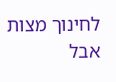לחינוך מצות אבל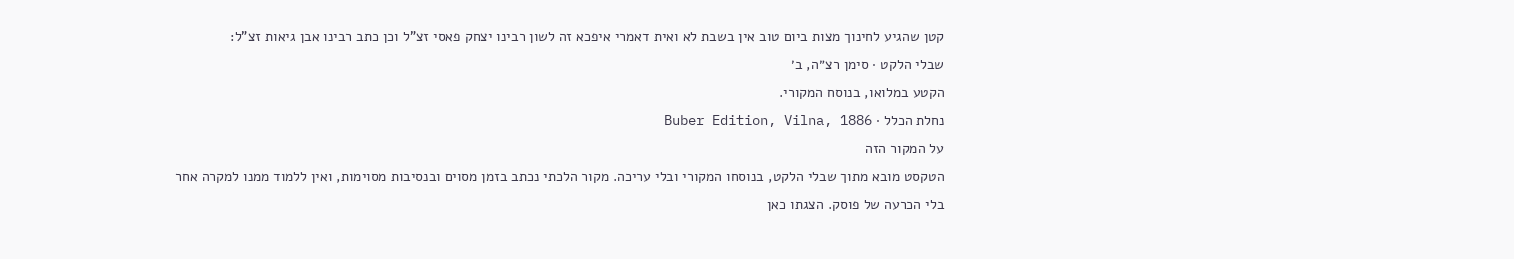קטן שהגיע לחינוך מצות ביום טוב אין בשבת לא ואית דאמרי איפכא זה לשון רבינו יצחק פאסי זצ"ל וכן כתב רבינו אבן גיאות זצ"ל:
שבלי הלקט · סימן רצ״ה, ב׳
הקטע במלואו, בנוסח המקורי.
נחלת הכלל · Buber Edition, Vilna, 1886
על המקור הזה
הטקסט מובא מתוך שבלי הלקט, בנוסחו המקורי ובלי עריכה. מקור הלכתי נכתב בזמן מסוים ובנסיבות מסוימות, ואין ללמוד ממנו למקרה אחר בלי הכרעה של פוסק. הצגתו כאן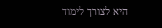היא לצורך לימוד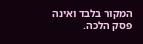המקור בלבד ואינה פסק הלכה.